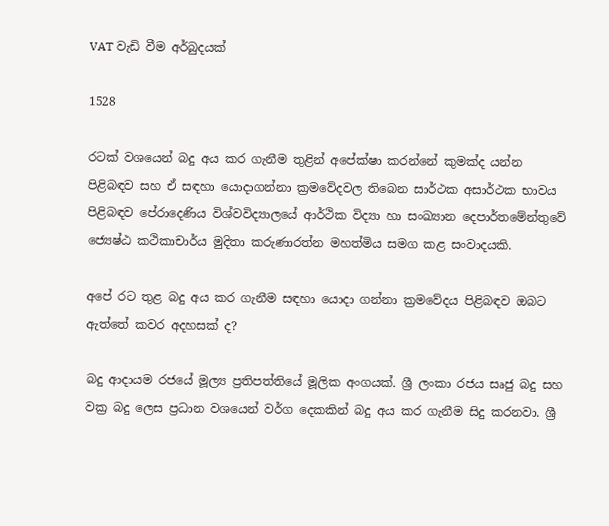VAT වැඩි වීම අර්බුදයක්

1528

රටක් වශයෙන් බදු අය කර ගැනීම තුළින් අපේක්ෂා කරන්නේ කුමක්ද යන්න පිළිබඳව සහ ඒ සඳහා යොදාගන්නා ක්‍රමවේදවල තිබෙන සාර්ථක අසාර්ථක භාවය පිළිබඳව පේරාදෙණිය විශ්වවිද්‍යාලයේ ආර්ථික විද්‍යා හා සංඛ්‍යාන දෙපාර්තමේන්තුවේ ජ්‍යෙෂ්ඨ කථිකාචාර්ය මුදිතා කරුණාරත්න මහත්මිය සමග කළ සංවාදයකි.

අපේ රට තුළ බදු අය කර ගැනීම සඳහා යොදා ගන්නා ක්‍රමවේදය පිළිබඳව ඔබට ඇත්තේ කවර අදහසක් ද?

බදු ආදායම රජයේ මූල්‍ය ප්‍රතිපත්තියේ මූලික අංගයක්. ශ්‍රී ලංකා රජය සෘජු බදු සහ වක්‍ර බදු ලෙස ප්‍රධාන වශයෙන් වර්ග දෙකකින් බදු අය කර ගැනීම සිදු කරනවා. ශ්‍රී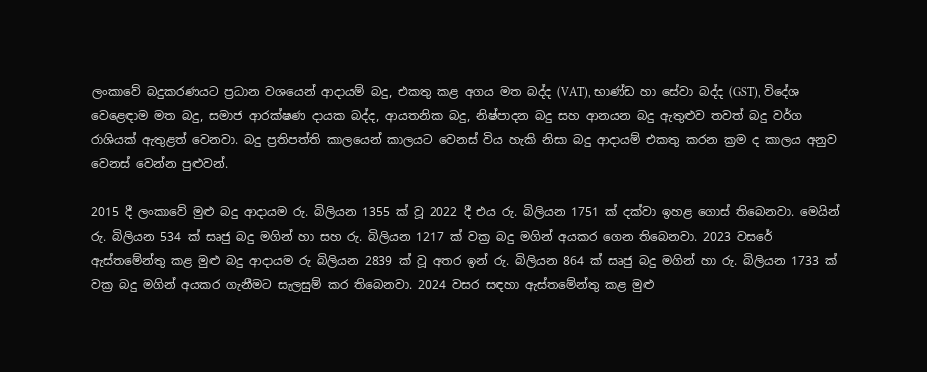ලංකාවේ බදුකරණයට ප්‍රධාන වශයෙන් ආදායම් බදු, එකතු කළ අගය මත බද්ද (VAT), භාණ්ඩ හා සේවා බද්ද (GST), විදේශ වෙළෙඳාම මත බදු, සමාජ ආරක්ෂණ දායක බද්ද, ආයතනික බදු, නිෂ්පාදන බදු සහ ආනයන බදු ඇතුළුව තවත් බදු වර්ග රාශියක් ඇතුළත් වෙනවා. බදු ප්‍රතිපත්ති කාලයෙන් කාලයට වෙනස් විය හැකි නිසා බදු ආදායම් එකතු කරන ක්‍රම ද කාලය අනුව වෙනස් වෙන්න පුළුවන්.

2015 දී ලංකාවේ මුළු බදු ආදායම රු. බිලියන 1355 ක් වූ 2022 දී එය රු. බිලියන 1751 ක් දක්වා ඉහළ ගොස් තිබෙනවා. මෙයින් රු. බිලියන 534 ක් සෘජු බදු මගින් හා සහ රු. බිලියන 1217 ක් වක්‍ර බදු මගින් අයකර ගෙන තිබෙනවා. 2023 වසරේ ඇස්තමේන්තු කළ මුළු බදු ආදායම රු බිලියන 2839 ක් වූ අතර ඉන් රු. බිලියන 864 ක් සෘජු බදු මගින් හා රු. බිලියන 1733 ක් වක්‍ර බදු මගින් අයකර ගැනීමට සැලසුම් කර තිබෙනවා. 2024 වසර සඳහා ඇස්තමේන්තු කළ මුළු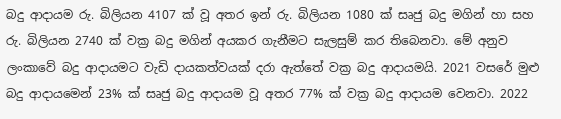බදු ආදායම රු. බිලියන 4107 ක් වූ අතර ඉන් රු. බිලියන 1080 ක් සෘජු බදු මගින් හා සහ රු. බිලියන 2740 ක් වක්‍ර බදු මගින් අයකර ගැනීමට සැලසුම් කර තිබෙනවා. මේ අනුව ලංකාවේ බදු ආදායමට වැඩි දායකත්වයක් දරා ඇත්තේ වක්‍ර බදු ආදායමයි. 2021 වසරේ මුළු බදු ආදායමෙන් 23% ක් සෘජු බදු ආදායම වූ අතර 77% ක් වක්‍ර බදු ආදායම වෙනවා. 2022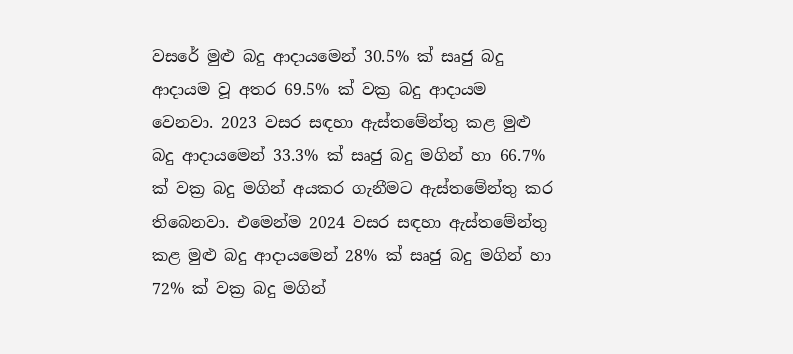වසරේ මුළු බදු ආදායමෙන් 30.5% ක් සෘජු බදු ආදායම වූ අතර 69.5% ක් වක්‍ර බදු ආදායම වෙනවා. 2023 වසර සඳහා ඇස්තමේන්තු කළ මුළු බදු ආදායමෙන් 33.3% ක් සෘජු බදු මගින් හා 66.7% ක් වක්‍ර බදු මගින් අයකර ගැනීමට ඇස්තමේන්තු කර තිබෙනවා. එමෙන්ම 2024 වසර සඳහා ඇස්තමේන්තු කළ මුළු බදු ආදායමෙන් 28% ක් සෘජු බදු මගින් හා 72% ක් වක්‍ර බදු මගින්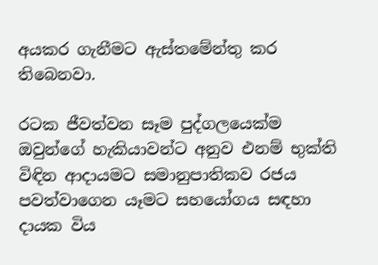අයකර ගැනීමට ඇස්තමේන්තු කර තිබෙනවා.

රටක ජීවත්වන සෑම පුද්ගලයෙක්ම ඔවුන්ගේ හැකියාවන්ට අනුව එනම් භුක්ති විඳින ආදායමට සමානුපාතිකව රජය පවත්වාගෙන යෑමට සහයෝගය සඳහා දායක විය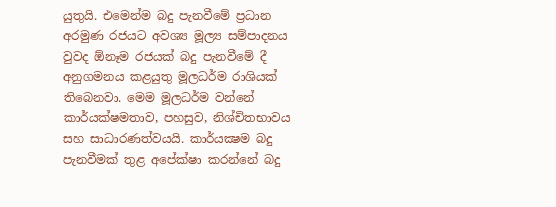යුතුයි. එමෙන්ම බදු පැනවීමේ ප්‍රධාන අරමුණ රජයට අවශ්‍ය මූල්‍ය සම්පාදනය වුවද ඕනෑම රජයක් බදු පැනවීමේ දී අනුගමනය කළයුතු මූලධර්ම රාශියක් තිබෙනවා. මෙම මූලධර්ම වන්නේ කාර්යක්ෂමතාව, පහසුව, නිශ්චිතභාවය සහ සාධාරණත්වයයි. කාර්යක්‍ෂම බදු පැනවීමක් තුළ අපේක්ෂා කරන්නේ බදු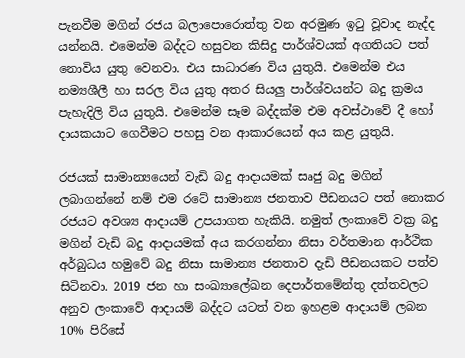පැනවීම මගින් රජය බලාපොරොත්තු වන අරමුණ ඉටු වූවාද නැද්ද යන්නයි. එමෙන්ම බද්දට හසුවන කිසිදු පාර්ශ්වයක් අගතියට පත් නොවිය යුතු වෙනවා. එය සාධාරණ විය යුතුයි. එමෙන්ම එය නම්‍යශීලී හා සරල විය යුතු අතර සියලු පාර්ශ්වයන්ට බදු ක්‍රමය පැහැදිලි විය යුතුයි. එමෙන්ම සෑම බද්දක්ම එම අවස්ථාවේ දී හෝ දායකයාට ගෙවීමට පහසු වන ආකාරයෙන් අය කළ යුතුයි.

රජයක් සාමාන්‍යයෙන් වැඩි බදු ආදායමක් සෘජු බදු මගින් ලබාගන්නේ නම් එම රටේ සාමාන්‍ය ජනතාව පීඩනයට පත් නොකර රජයට අවශ්‍ය ආදායම් උපයාගත හැකියි. නමුත් ලංකාවේ වක්‍ර බදු මගින් වැඩි බදු ආදායමක් අය කරගන්නා නිසා වර්තමාන ආර්ථික අර්බුධය හමුවේ බදු නිසා සාමාන්‍ය ජනතාව දැඩි පීඩනයකට පත්ව සිටිනවා. 2019 ජන හා සංඛ්‍යාලේඛන දෙපාර්තමේන්තු දත්තවලට අනුව ලංකාවේ ආදායම් බද්දට යටත් වන ඉහළම ආදායම් ලබන 10% පිරිසේ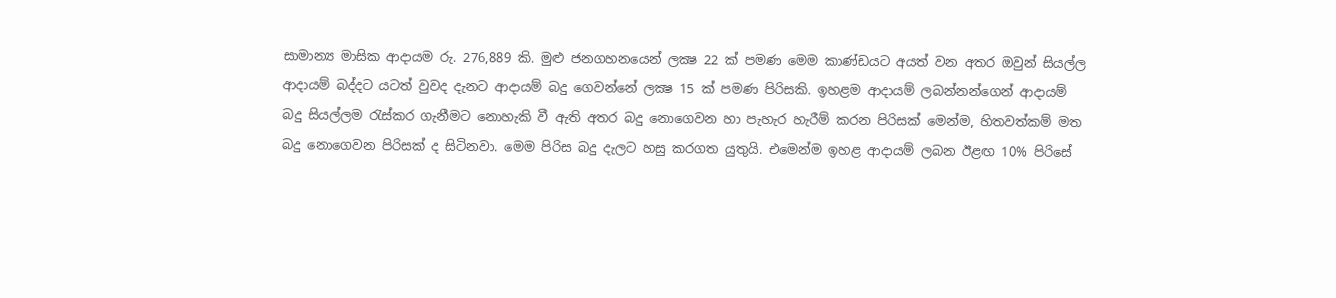සාමාන්‍ය මාසික ආදායම රු. 276,889 කි. මුළු ජනගහනයෙන් ලක්‍ෂ 22 ක් පමණ මෙම කාණ්ඩයට අයත් වන අතර ඔවුන් සියල්ල ආදායම් බද්දට යටත් වුවද දැනට ආදායම් බදු ගෙවන්නේ ලක්‍ෂ 15 ක් පමණ පිරිසකි. ඉහළම ආදායම් ලබන්නන්ගෙන් ආදායම් බදු සියල්ලම රැස්කර ගැනීමට නොහැකි වී ඇති අතර බදු නොගෙවන හා පැහැර හැරීම් කරන පිරිසක් මෙන්ම, හිතවත්කම් මත බදු නොගෙවන පිරිසක් ද සිටිනවා. මෙම පිරිස බදු දැලට හසු කරගත යුතුයි. එමෙන්ම ඉහළ ආදායම් ලබන ඊළඟ 10% පිරිසේ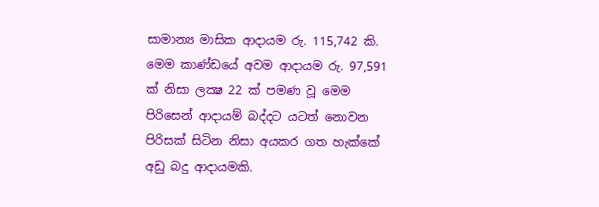සාමාන්‍ය මාසික ආදායම රු. 115,742 කි. මෙම කාණ්ඩයේ අවම ආදායම රු. 97,591 ක් නිසා ලක්‍ෂ 22 ක් පමණ වූ මෙම පිරිසෙන් ආදායම් බද්දට යටත් නොවන පිරිසක් සිටින නිසා අයකර ගත හැක්කේ අඩු බදු ආදායමකි.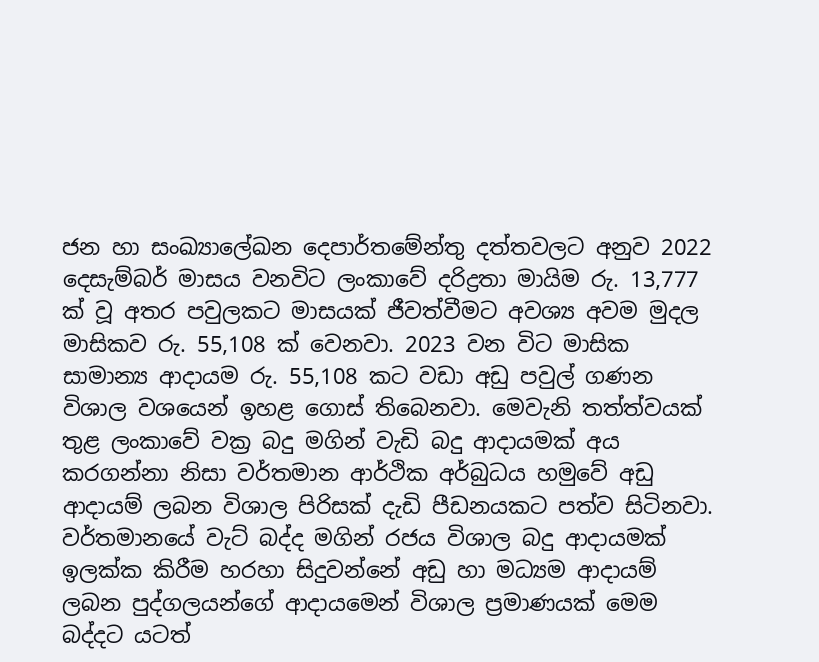ජන හා සංඛ්‍යාලේඛන දෙපාර්තමේන්තු දත්තවලට අනුව 2022 දෙසැම්බර් මාසය වනවිට ලංකාවේ දරිද්‍රතා මායිම රු. 13,777 ක් වූ අතර පවුලකට මාසයක් ජීවත්වීමට අවශ්‍ය අවම මුදල මාසිකව රු. 55,108 ක් වෙනවා. 2023 වන විට මාසික සාමාන්‍ය ආදායම රු. 55,108 කට වඩා අඩු පවුල් ගණන විශාල වශයෙන් ඉහළ ගොස් තිබෙනවා. මෙවැනි තත්ත්වයක් තුළ ලංකාවේ වක්‍ර බදු මගින් වැඩි බදු ආදායමක් අය කරගන්නා නිසා වර්තමාන ආර්ථික අර්බුධය හමුවේ අඩු ආදායම් ලබන විශාල පිරිසක් දැඩි පීඩනයකට පත්ව සිටිනවා. වර්තමානයේ වැට් බද්ද මගින් රජය විශාල බදු ආදායමක් ඉලක්ක කිරීම හරහා සිදුවන්නේ අඩු හා මධ්‍යම ආදායම් ලබන පුද්ගලයන්ගේ ආදායමෙන් විශාල ප්‍රමාණයක් මෙම බද්දට යටත්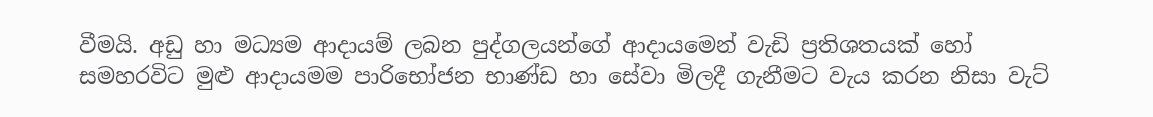වීමයි. අඩු හා මධ්‍යම ආදායම් ලබන පුද්ගලයන්ගේ ආදායමෙන් වැඩි ප්‍රතිශතයක් හෝ සමහරවිට මුළු ආදායමම පාරිභෝජන භාණ්ඩ හා සේවා මිලදී ගැනීමට වැය කරන නිසා වැට්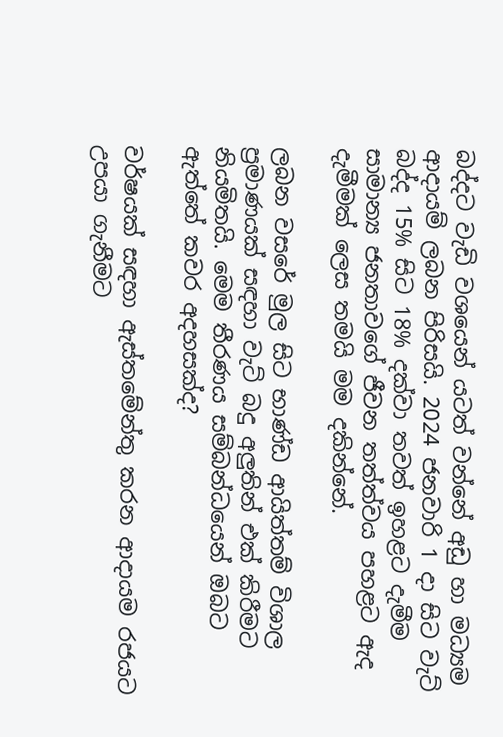බද්දට වැඩි වශයෙන් යටත් වන්නේ අඩු හා මධ්‍යම ආදායම් ලබන පිරිසයි. 2024 ජනවාරි 1 දා සිට වැට් බද්ද 15% සිට 18% දක්වා තවත් ඉහළට දැමීම සාමාන්‍ය ජනතාවගේ ජීවන තත්ත්වය පහළට ඇද දැමීමක් ලෙස තමයි මම දකින්නේ.

ලබන වසරේ මුල සිට භාණ්ඩ ආයිත්තම් විශාල ප්‍රමාණයක් සඳහා වැට් බදු අලුතින් එක් කිරීමට නියමිතයි. මෙම තීරණය සම්බන්ධයෙන් ඔබට ඇත්තේ කවර අදහසක්ද?

වර්ෂයක් සඳහා ඇස්තමේන්තු කරන ආදායම රජයට උපයා ගැනීමට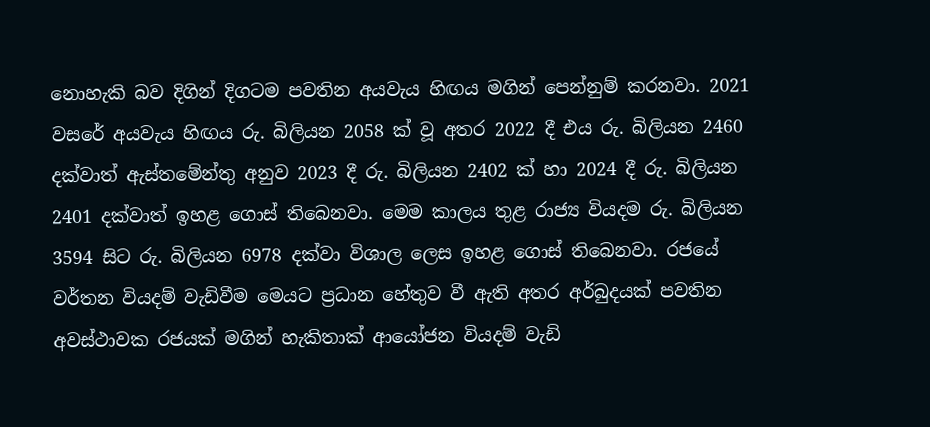නොහැකි බව දිගින් දිගටම පවතින අයවැය හිඟය මගින් පෙන්නුම් කරනවා. 2021 වසරේ අයවැය හිඟය රු. බිලියන 2058 ක් වූ අතර 2022 දී එය රු. බිලියන 2460 දක්වාත් ඇස්තමේන්තු අනුව 2023 දී රු. බිලියන 2402 ක් හා 2024 දී රු. බිලියන 2401 දක්වාත් ඉහළ ගොස් තිබෙනවා. මෙම කාලය තුළ රාජ්‍ය වියදම රු. බිලියන 3594 සිට රු. බිලියන 6978 දක්වා විශාල ලෙස ඉහළ ගොස් තිබෙනවා. රජයේ වර්තන වියදම් වැඩිවීම මෙයට ප්‍රධාන හේතුව වී ඇති අතර අර්බුදයක් පවතින අවස්ථාවක රජයක් මගින් හැකිතාක් ආයෝජන වියදම් වැඩි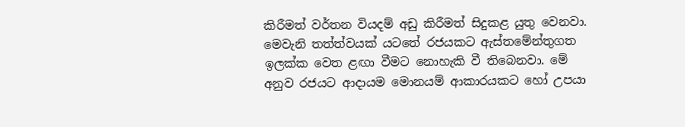කිරීමත් වර්තන වියදම් අඩු කිරීමත් සිදුකළ යුතු වෙනවා. මෙවැනි තත්ත්වයක් යටතේ රජයකට ඇස්තමේන්තුගත ඉලක්ක වෙත ළඟා වීමට නොහැකි වී තිබෙනවා. මේ අනුව රජයට ආදායම මොනයම් ආකාරයකට හෝ උපයා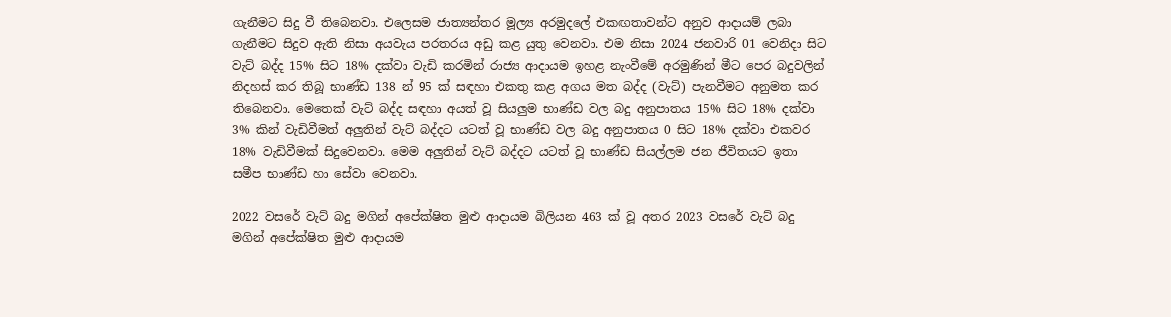ගැනීමට සිදු වී තිබෙනවා. එලෙසම ජාත්‍යන්තර මූල්‍ය අරමුදලේ එකඟතාවන්ට අනුව ආදායම් ලබා ගැනීමට සිදුව ඇති නිසා අයවැය පරතරය අඩු කළ යුතු වෙනවා. එම නිසා 2024 ජනවාරි 01 වෙනිදා සිට වැට් බද්ද 15% සිට 18% දක්වා වැඩි කරමින් රාජ්‍ය ආදායම ඉහළ නැංවීමේ අරමුණින් මීට පෙර බදුවලින් නිදහස් කර තිබූ භාණ්ඩ 138 න් 95 ක් සඳහා එකතු කළ අගය මත බද්ද (වැට්) පැනවීමට අනුමත කර තිබෙනවා. මෙතෙක් වැට් බද්ද සඳහා අයත් වූ සියලුම භාණ්ඩ වල බදු අනුපාතය 15% සිට 18% දක්වා 3% කින් වැඩිවීමත් අලුතින් වැට් බද්දට යටත් වූ භාණ්ඩ වල බදු අනුපාතය 0 සිට 18% දක්වා එකවර 18% වැඩිවීමක් සිදුවෙනවා. මෙම අලුතින් වැට් බද්දට යටත් වූ භාණ්ඩ සියල්ලම ජන ජීවිතයට ඉතා සමීප භාණ්ඩ හා සේවා වෙනවා.

2022 වසරේ වැට් බදු මගින් අපේක්ෂිත මුළු ආදායම බිලියන 463 ක් වූ අතර 2023 වසරේ වැට් බදු මගින් අපේක්ෂිත මුළු ආදායම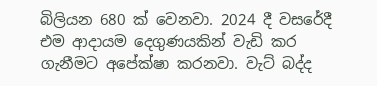බිලියන 680 ක් වෙනවා. 2024 දී වසරේදී එම ආදායම දෙගුණයකින් වැඩි කර ගැනීමට අපේක්ෂා කරනවා. වැට් බද්ද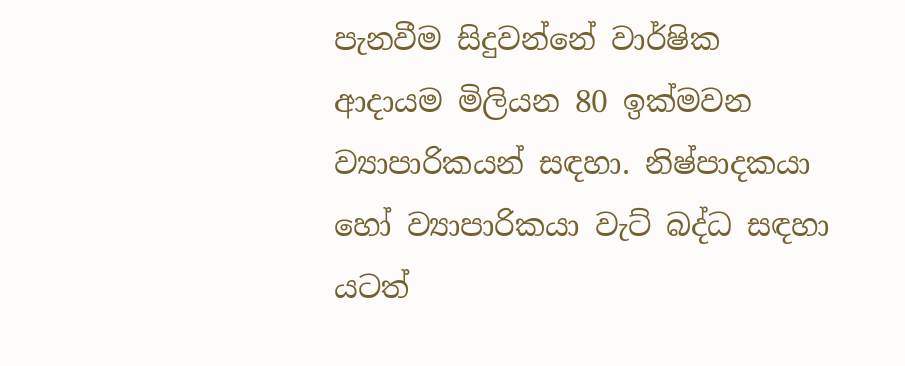පැනවීම සිදුවන්නේ වාර්ෂික ආදායම මිලියන 80 ඉක්මවන ව්‍යාපාරිකයන් සඳහා. නිෂ්පාදකයා හෝ ව්‍යාපාරිකයා වැට් බද්ධ සඳහා යටත්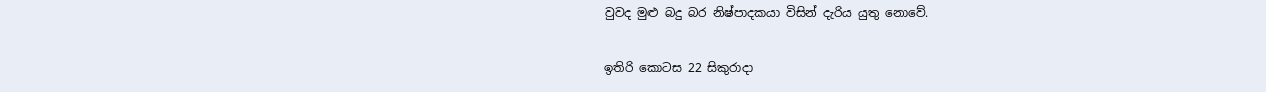වුවද මුළු බදු බර නිෂ්පාදකයා විසින් දැරිය යුතු නොවේ.

ඉතිරි කොටස 22 සිකුරාදා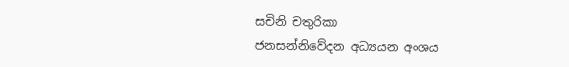සචිනි චතුරිකා
ජනසන්නිවේදන අධ්‍යයන අංශය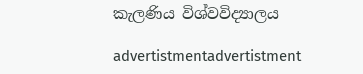කැලණිය විශ්වවිද්‍යාලය

advertistmentadvertistment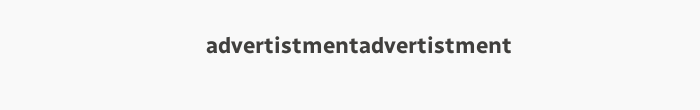advertistmentadvertistment